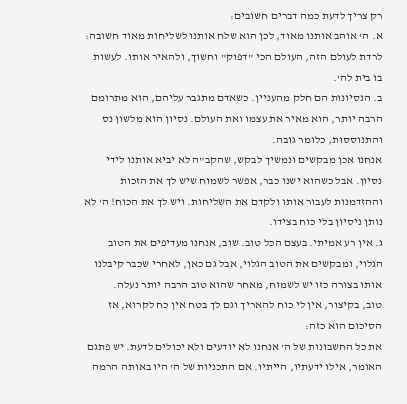רק צריך לדעת כמה דברים חשובים:
א. ה' אוהב אותנו מאוד, לכן הוא שלח אותנו לשליחות מאוד חשובה: לרדת לעולם הזה, העולם הכי "דפוק" וחשוך, ולהאיר אותו. לעשות בו בית לה'.
ב. הנסיונות הם חלק מהעניין. כשאדם מתגבר עליהם, הוא מתרומם הרבה יותר, הוא מאיר את עצמו ואת העולם. נסיון הוא מלשון נס והתנוססות, כלומר גובה.
אנחנו אכן מבקשים ונמשיך לבקש, שהקב"ה לא יביא אותנו לידי נסיון. אבל כשהוא ישנו כבר, אפשר לשמוח שיש לך את הזכות וההזדמנות לעבור אותו ולקדם את השליחות. ויש לך את הכוח! ה' לא נותן ניסיון בלי כוח בצידו.
ג. אין רע אמיתי. בעצם הכל טוב. שוב, אנחנו מעדיפים את הטוב הגלוי, ומבקשים את הטוב הגלוי, אבל גם כאן, לאחרי שכבר קיבלנו אותו בצורה כזו יש לשמוח, מאחר שהוא טוב הרבה יותר נעלה.
טוב, בקיצור, אין לי כוח להאריך וגם לך בטח אין כח לקרוא, אז הסיכום הוא כזה:
את כל החשבונות של ה' אנחנו לא יודעים ולא יכולים לדעת. יש פתגם האומר, אילו ידעתיו, הייתיו. אם התכניות של ה' היו באותה הרמה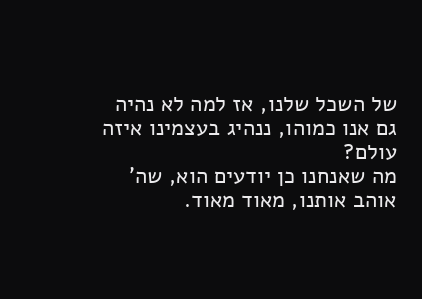של השכל שלנו, אז למה לא נהיה גם אנו כמוהו, ננהיג בעצמינו איזה עולם?
מה שאנחנו כן יודעים הוא, שה' אוהב אותנו, מאוד מאוד.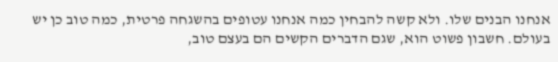אנחנו הבנים שלו. ולא קשה להבחין כמה אנחנו עטופים בהשגחה פרטית, כמה טוב כן יש בעולם. חשבון פשוט הוא, שגם הדברים הקשים הם בעצם טוב,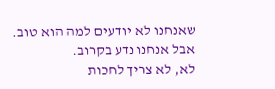שאנחנו לא יודעים למה הוא טוב. אבל אנחנו נדע בקרוב.
לא, לא צריך לחכות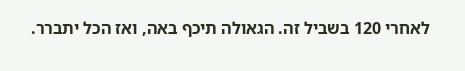לאחרי 120 בשביל זה. הגאולה תיכף באה, ואז הכל יתברר.